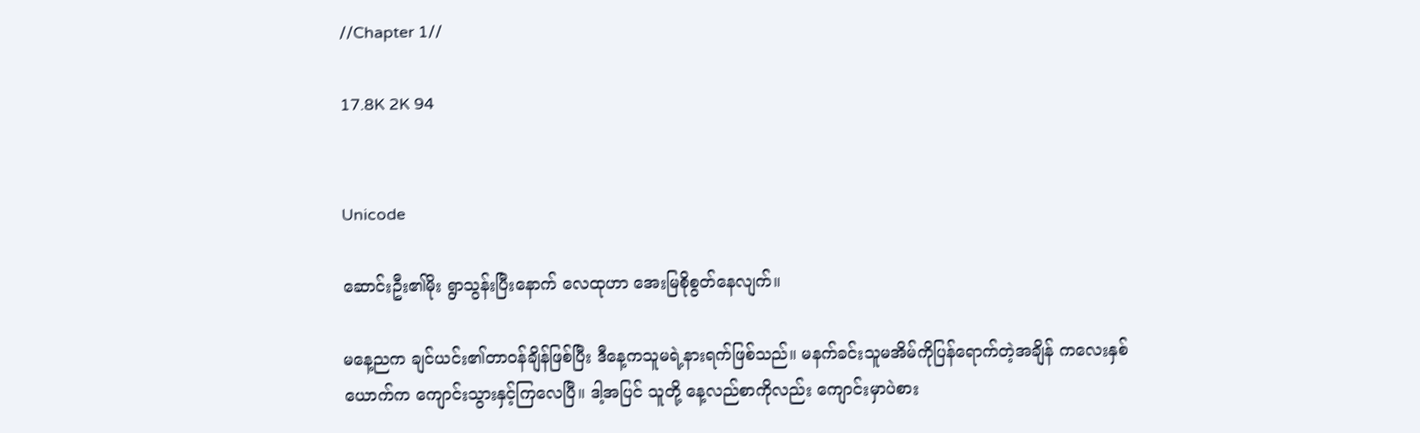//Chapter 1//

17.8K 2K 94


Unicode

ဆောင်းဦး၏မိုး ရွာသွန်းပြီးနောက် လေထုဟာ အေးမြစိုစွတ်နေလျက်။

မနေ့ညက ချင်ယင်း၏တာဝန်ချိန်ဖြစ်ပြီး ဒီနေ့ကသူမရဲ့နားရက်ဖြစ်သည်။ မနက်ခင်းသူမအိမ်ကိုပြန်ရောက်တဲ့အချိန် ကလေးနှစ်ယောက်က ကျောင်းသွားနှင့်ကြလေပြီ။ ဒါ့အပြင် သူတို့ နေ့လည်စာကိုလည်း ကျောင်းမှာပဲစား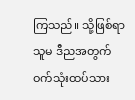ကြသည်။ သို့ဖြစ်ရာ သူမ ဒီညအတွက် ဝက်သုံးထပ်သား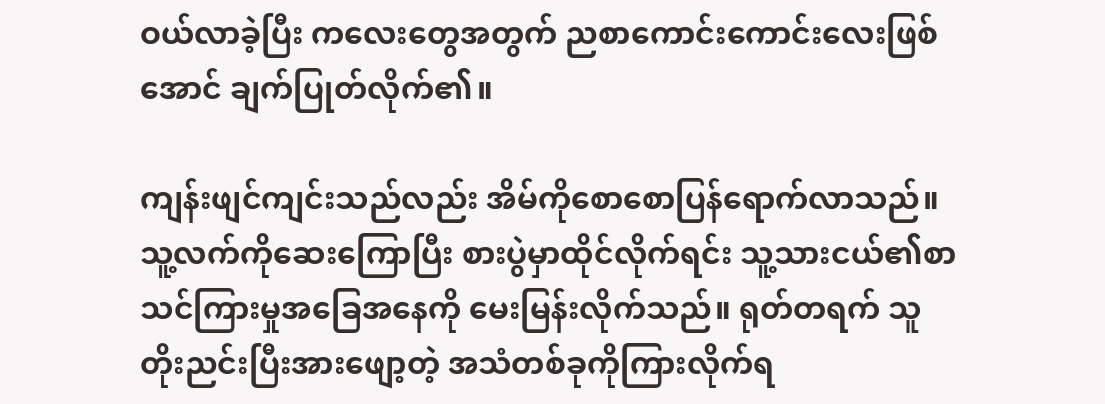ဝယ်လာခဲ့ပြီး ကလေးတွေအတွက် ညစာကောင်းကောင်းလေးဖြစ်အောင် ချက်ပြုတ်လိုက်၏။

ကျန်းဖျင်ကျင်းသည်လည်း အိမ်ကိုစောစောပြန်ရောက်လာသည်။ သူ့လက်ကိုဆေးကြောပြီး စားပွဲမှာထိုင်လိုက်ရင်း သူ့သားငယ်၏စာသင်ကြားမှုအခြေအနေကို မေးမြန်းလိုက်သည်။ ရုတ်တရက် သူတိုးညင်းပြီးအားဖျော့တဲ့ အသံတစ်ခုကိုကြားလိုက်ရ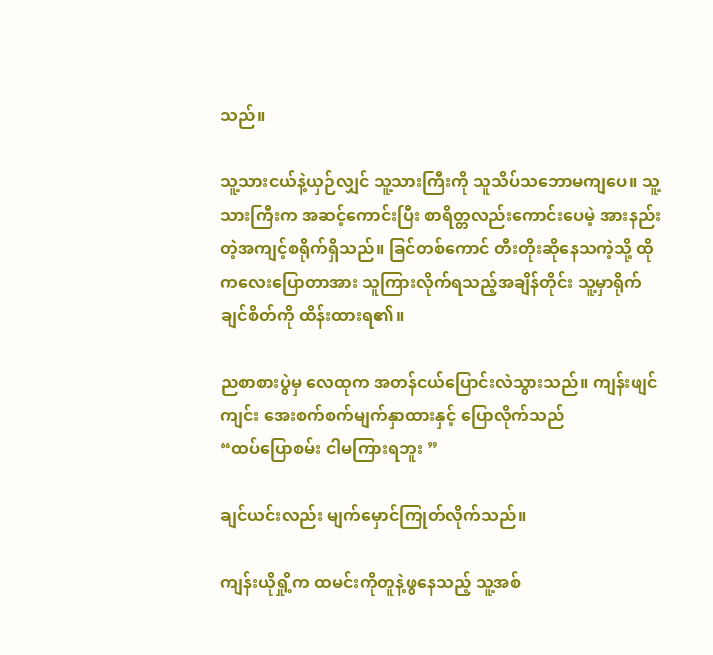သည်။

သူ့သားငယ်နဲ့ယှဉ်လျှင် သူ့သားကြီးကို သူသိပ်သဘောမကျပေ။ သူ့သားကြီးက အဆင့်ကောင်းပြီး စာရိတ္တလည်းကောင်းပေမဲ့ အားနည်းတဲ့အကျင့်စရိုက်ရှိသည်။ ခြင်တစ်ကောင် တီးတိုးဆိုနေသကဲ့သို့ ထိုကလေးပြောတာအား သူကြားလိုက်ရသည့်အချိန်တိုင်း သူ့မှာရိုက်ချင်စိတ်ကို ထိန်းထားရ၏။

ညစာစားပွဲမှ လေထုက အတန်ငယ်ပြောင်းလဲသွားသည်။ ကျန်းဖျင်ကျင်း အေးစက်စက်မျက်နှာထားနှင့် ပြောလိုက်သည်
“ထပ်ပြောစမ်း ငါမကြားရဘူး ”

ချင်ယင်းလည်း မျက်မှောင်ကြုတ်လိုက်သည်။

ကျန်းယိုရှို့က ထမင်းကိုတူနဲ့ဖွနေသည့် သူ့အစ်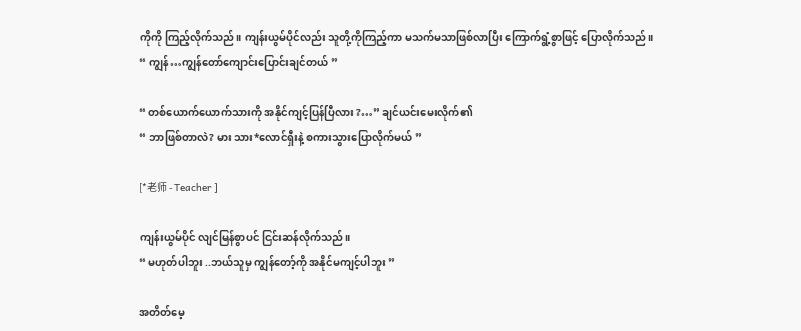ကိုကို ကြည့်လိုက်သည်။ ကျန်းယွမ်ပိုင်လည်း သူတို့ကိုကြည့်ကာ မသက်မသာဖြစ်လာပြီး ကြောက်ရွံ့စွာဖြင့် ပြောလိုက်သည်။
“ ကျွန်…ကျွန်တော်ကျောင်းပြောင်းချင်တယ် ”

“ တစ်ယောက်ယောက်သားကို အနိုင်ကျင့်ပြန်ပြီလား ?…” ချင်ယင်းမေးလိုက်၏
“ ဘာဖြစ်တာလဲ? မား သား*လောင်ရှီးနဲ့ စကားသွားပြောလိုက်မယ် ”

[*老师 - Teacher ]

ကျန်းယွမ်ပိုင် လျင်မြန်စွာပင် ငြင်းဆန်လိုက်သည်။
“ မဟုတ်ပါဘူး ..ဘယ်သူမှ ကျွန်တော့်ကို အနိုင်မကျင့်ပါဘူး ”

အတိတ်မေ့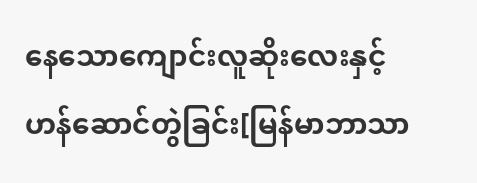နေသောကျောင်းလူဆိုးလေးနှင့်ဟန်ဆောင်တွဲခြင်း[မြန်မာဘာသာ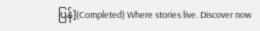ပြန်](Completed) Where stories live. Discover now